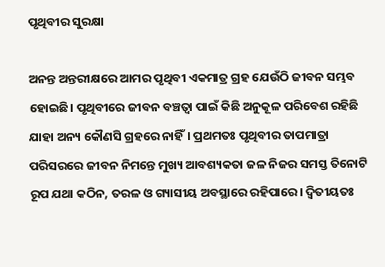ପୃଥିବୀର ସୁରକ୍ଷା

ଅନନ୍ତ ଅନ୍ତରୀକ୍ଷରେ ଆମର ପୃଥିବୀ ଏକମାତ୍ର ଗ୍ରହ ଯେଉଁଠି ଜୀବନ ସମ୍ଭବ ହୋଇଛି। ପୃଥିବୀରେ ଜୀବନ ବଞ୍ଚତ୍ବା ପାଇଁ କିଛି ଅନୁକୂଳ ପରିବେଶ ରହିଛି ଯାହା ଅନ୍ୟ କୌଣସି ଗ୍ରହରେ ନାହିଁ। ପ୍ରଥମତଃ ପୃଥିବୀର ତାପମାତ୍ରା ପରିସରରେ ଜୀବନ ନିମନ୍ତେ ମୁଖ୍ୟ ଆବଶ୍ୟକତା ଜଳ ନିଜର ସମସ୍ତ ତିନୋଟି ରୂପ ଯଥା କଠିନ, ତରଳ ଓ ଗ୍ୟାସୀୟ ଅବସ୍ଥାରେ ରହିପାରେ। ଦ୍ୱିତୀୟତଃ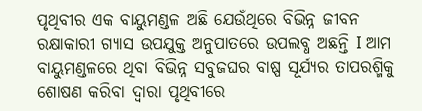ପୃଥିବୀର ଏକ ବାୟୁମଣ୍ଡଳ ଅଛି ଯେଉଁଥିରେ ବିଭିନ୍ନ ଜୀବନ ରକ୍ଷାକାରୀ ଗ୍ୟାସ ଉପଯୁକ୍ତ ଅନୁପାତରେ ଉପଲବ୍ଧ ଅଛନ୍ତି I ଆମ ବାୟୁମଣ୍ଡଳରେ ଥିବା ବିଭିନ୍ନ ସବୁଜଘର ବାଷ୍ପ ସୂର୍ଯ୍ୟର ତାପରଶ୍ମିକୁ ଶୋଷଣ କରିବା ଦ୍ୱାରା ପୃଥିବୀରେ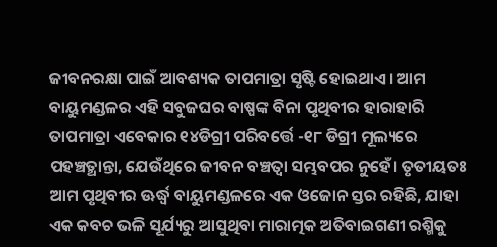ଜୀବନରକ୍ଷା ପାଇଁ ଆବଶ୍ୟକ ତାପମାତ୍ରା ସୃଷ୍ଟି ହୋଇଥାଏ। ଆମ ବାୟୁମଣ୍ଡଳର ଏହି ସବୁଜଘର ବାଷ୍ପଙ୍କ ବିନା ପୃଥିବୀର ହାରାହାରି ତାପମାତ୍ରା ଏବେକାର ୧୪ଡିଗ୍ରୀ ପରିବର୍ତ୍ତେ -୧୮ ଡିଗ୍ରୀ ମୂଲ୍ୟରେ ପହଞ୍ଚତ୍ଥାନ୍ତା, ଯେଉଁଥିରେ ଜୀବନ ବଞ୍ଚତ୍ବା ସମ୍ଭବପର ନୁହେଁ। ତୃତୀୟତଃ ଆମ ପୃଥିବୀର ଊର୍ଦ୍ଧ୍ୱ ବାୟୁମଣ୍ଡଳରେ ଏକ ଓଜୋନ ସ୍ତର ରହିଛି, ଯାହା ଏକ କବଚ ଭଳି ସୂର୍ଯ୍ୟରୁ ଆସୁଥିବା ମାରାତ୍ମକ ଅତିବାଇଗଣୀ ରଶ୍ମିକୁ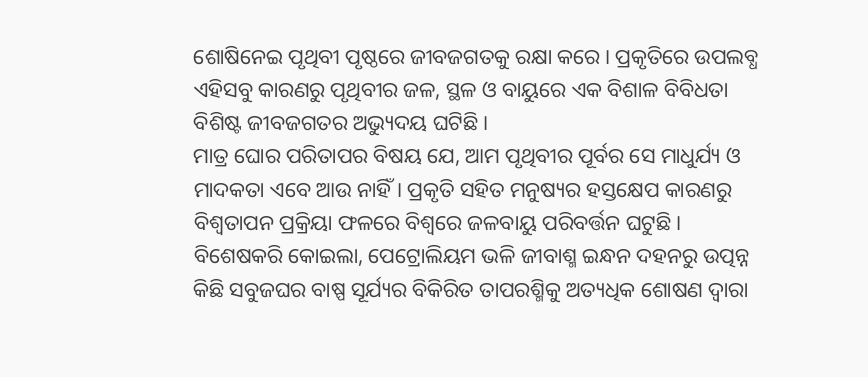ଶୋଷିନେଇ ପୃଥିବୀ ପୃଷ୍ଠରେ ଜୀବଜଗତକୁ ରକ୍ଷା କରେ। ପ୍ରକୃତିରେ ଉପଲବ୍ଧ ଏହିସବୁ କାରଣରୁ ପୃଥିବୀର ଜଳ, ସ୍ଥଳ ଓ ବାୟୁରେ ଏକ ବିଶାଳ ବିବିଧତା ବିଶିଷ୍ଟ ଜୀବଜଗତର ଅଭ୍ୟୁଦୟ ଘଟିଛି।
ମାତ୍ର ଘୋର ପରିତାପର ବିଷୟ ଯେ, ଆମ ପୃଥିବୀର ପୂର୍ବର ସେ ମାଧୁର୍ଯ୍ୟ ଓ ମାଦକତା ଏବେ ଆଉ ନାହିଁ। ପ୍ରକୃତି ସହିତ ମନୁଷ୍ୟର ହସ୍ତକ୍ଷେପ କାରଣରୁ ବିଶ୍ୱତାପନ ପ୍ରକ୍ରିୟା ଫଳରେ ବିଶ୍ବରେ ଜଳବାୟୁ ପରିବର୍ତ୍ତନ ଘଟୁଛି। ବିଶେଷକରି କୋଇଲା, ପେଟ୍ରୋଲିୟମ ଭଳି ଜୀବାଶ୍ମ ଇନ୍ଧନ ଦହନରୁ ଉତ୍ପନ୍ନ କିଛି ସବୁଜଘର ବାଷ୍ପ ସୂର୍ଯ୍ୟର ବିକିରିତ ତାପରଶ୍ମିକୁ ଅତ୍ୟଧିକ ଶୋଷଣ ଦ୍ୱାରା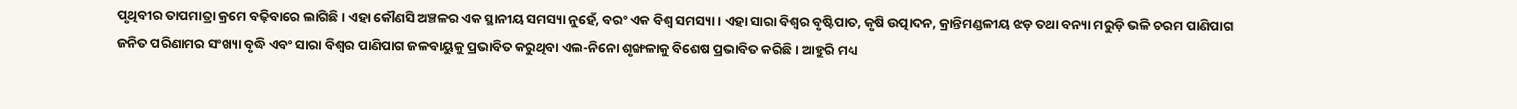ପୃଥିବୀର ତାପମାତ୍ରା କ୍ରମେ ବଢ଼ିବାରେ ଲାଗିଛି। ଏହା କୌଣସି ଅଞ୍ଚଳର ଏକ ସ୍ଥାନୀୟ ସମସ୍ୟା ନୁହେଁ, ବରଂ ଏକ ବିଶ୍ୱ ସମସ୍ୟା। ଏହା ସାରା ବିଶ୍ବର ବୃଷ୍ଟିପାତ, କୃଷି ଉତ୍ପାଦନ, କ୍ରାନ୍ତିମଣ୍ଡଳୀୟ ଝଡ଼ ତଥା ବନ୍ୟା ମରୁଡ଼ି ଭଳି ଚରମ ପାଣିପାଗ ଜନିତ ପରିଣାମର ସଂଖ୍ୟା ବୃଦ୍ଧି ଏବଂ ସାରା ବିଶ୍ୱର ପାଣିପାଗ ଜଳବାୟୁକୁ ପ୍ରଭାବିତ କରୁଥିବା ଏଲ-ନିନୋ ଶୃଙ୍ଖଳାକୁ ବିଶେଷ ପ୍ରଭାବିତ କରିଛି। ଆହୁରି ମଧ୍ୟ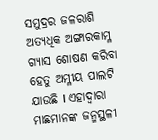ସମୁଦ୍ରର ଜଳରାଶି ଅତ୍ୟଧିକ ଅଙ୍ଗାରକାମ୍ଳ ଗ୍ୟାସ ଶୋଷଣ କରିବା ହେତୁ ଅମ୍ଳୀୟ ପାଲଟି ଯାଉଛି I ଏହାଦ୍ୱାରା ମାଛମାନଙ୍କ ଜନ୍ମସ୍ଥଳୀ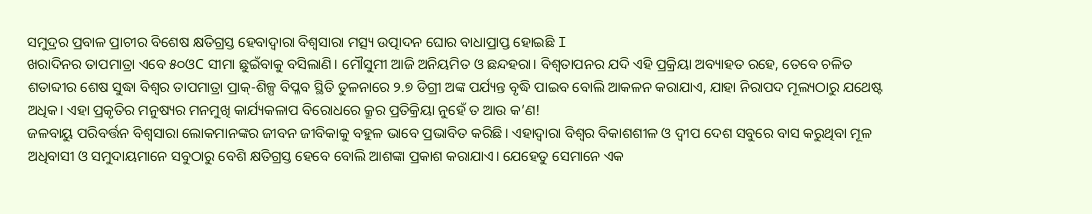ସମୁଦ୍ରର ପ୍ରବାଳ ପ୍ରାଚୀର ବିଶେଷ କ୍ଷତିଗ୍ରସ୍ତ ହେବାଦ୍ବାରା ବିଶ୍ୱସାରା ମତ୍ସ୍ୟ ଉତ୍ପାଦନ ଘୋର ବାଧାପ୍ରାପ୍ତ ହୋଇଛି I
ଖରାଦିନର ତାପମାତ୍ରା ଏବେ ୫୦ଓC ସୀମା ଛୁଇଁବାକୁ ବସିଲାଣି। ମୌସୁମୀ ଆଜି ଅନିୟମିତ ଓ ଛନ୍ଦହରା। ବିଶ୍ୱତାପନର ଯଦି ଏହି ପ୍ରକ୍ରିୟା ଅବ୍ୟାହତ ରହେ, ତେବେ ଚଳିତ ଶତାବ୍ଦୀର ଶେଷ ସୁଦ୍ଧା ବିଶ୍ବର ତାପମାତ୍ରା ପ୍ରାକ୍‌-ଶିଳ୍ପ ବିପ୍ଳବ ସ୍ଥିତି ତୁଳନାରେ ୨.୭ ଡିଗ୍ରୀ ଅଙ୍କ ପର୍ଯ୍ୟନ୍ତ ବୃଦ୍ଧି ପାଇବ ବୋଲି ଆକଳନ କରାଯାଏ, ଯାହା ନିରାପଦ ମୂଲ୍ୟଠାରୁ ଯଥେଷ୍ଟ ଅଧିକ। ଏହା ପ୍ରକୃତିର ମନୁଷ୍ୟର ମନମୁଖି କାର୍ଯ୍ୟକଳାପ ବିରୋଧରେ କ୍ରୂର ପ୍ରତିକ୍ରିୟା ନୁହେଁ ତ ଆଉ କ’ଣ!
ଜଳବାୟୁ ପରିବର୍ତ୍ତନ ବିଶ୍ୱସାରା ଲୋକମାନଙ୍କର ଜୀବନ ଜୀବିକାକୁ ବହୁଳ ଭାବେ ପ୍ରଭାବିତ କରିଛି। ଏହାଦ୍ୱାରା ବିଶ୍ୱର ବିକାଶଶୀଳ ଓ ଦ୍ବୀପ ଦେଶ ସବୁରେ ବାସ କରୁଥିବା ମୂଳ ଅଧିବାସୀ ଓ ସମୁଦାୟମାନେ ସବୁଠାରୁ ବେଶି କ୍ଷତିଗ୍ରସ୍ତ ହେବେ ବୋଲି ଆଶଙ୍କା ପ୍ରକାଶ କରାଯାଏ। ଯେହେତୁ ସେମାନେ ଏକ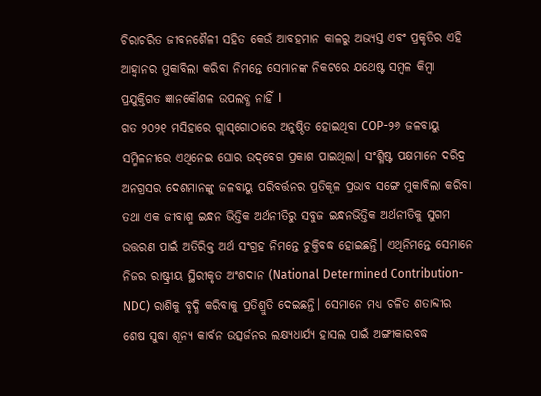ଚିରାଚରିତ ଜୀବନଶୈଳୀ ସହିତ କେଉଁ ଆବହମାନ କାଳରୁ ଅଭ୍ୟସ୍ତ ଏବଂ ପ୍ରକୃତିର ଏହି ଆହ୍ବାନର ମୁକାବିଲା କରିବା ନିମନ୍ତେ ସେମାନଙ୍କ ନିକଟରେ ଯଥେଷ୍ଟ ସମ୍ବଳ କିମ୍ବା ପ୍ରଯୁକ୍ତିଗତ ଜ୍ଞାନକୌଶଳ ଉପଲବ୍ଧ ନାହିଁ I
ଗତ ୨୦୨୧ ମସିହାରେ ଗ୍ଲାସ୍‌ଗୋଠାରେ ଅନୁଷ୍ଠିତ ହୋଇଥିବା COP-୨୬ ଜଳବାୟୁ ସମ୍ମିଳନୀରେ ଏଥିନେଇ ଘୋର ଉଦ୍‌ବେଗ ପ୍ରକାଶ ପାଇଥିଲା। ସଂଶ୍ଳିଷ୍ଟ ପକ୍ଷମାନେ ଦରିଦ୍ର ଅନଗ୍ରସର ଦେଶମାନଙ୍କୁ ଜଳବାୟୁ ପରିବର୍ତ୍ତନର ପ୍ରତିକୂଳ ପ୍ରଭାବ ସଙ୍ଗେ ମୁକାବିଲା କରିବା ତଥା ଏକ ଜୀବାଶ୍ମ ଇନ୍ଧନ ଭିତ୍ତିକ ଅର୍ଥନୀତିରୁ ସବୁଜ ଇନ୍ଧନଭିତ୍ତିକ ଅର୍ଥନୀତିକୁ ସୁଗମ ଉତ୍ତରଣ ପାଇଁ ଅତିରିକ୍ତ ଅର୍ଥ ସଂଗ୍ରହ ନିମନ୍ତେ ଚୁକ୍ତିବଦ୍ଧ ହୋଇଛନ୍ତି। ଏଥିନିମନ୍ତେ ସେମାନେ ନିଜର ରାଷ୍ଟ୍ରୀୟ ସ୍ଥିରୀକୃତ ଅଂଶଦାନ (National Determined Contribution- NDC) ରାଶିକୁ ବୃଦ୍ଧି କରିବାକୁ ପ୍ରତିଶ୍ରୁତି ଦେଇଛନ୍ତି। ସେମାନେ ମଧ୍ୟ ଚଳିତ ଶତାବ୍ଦୀର ଶେଷ ସୁଦ୍ଧା ଶୂନ୍ୟ କାର୍ବନ ଉତ୍ସର୍ଜନର ଲକ୍ଷ୍ୟଧାର୍ଯ୍ୟ ହାସଲ ପାଇଁ ଅଙ୍ଗୀକାରବଦ୍ଧ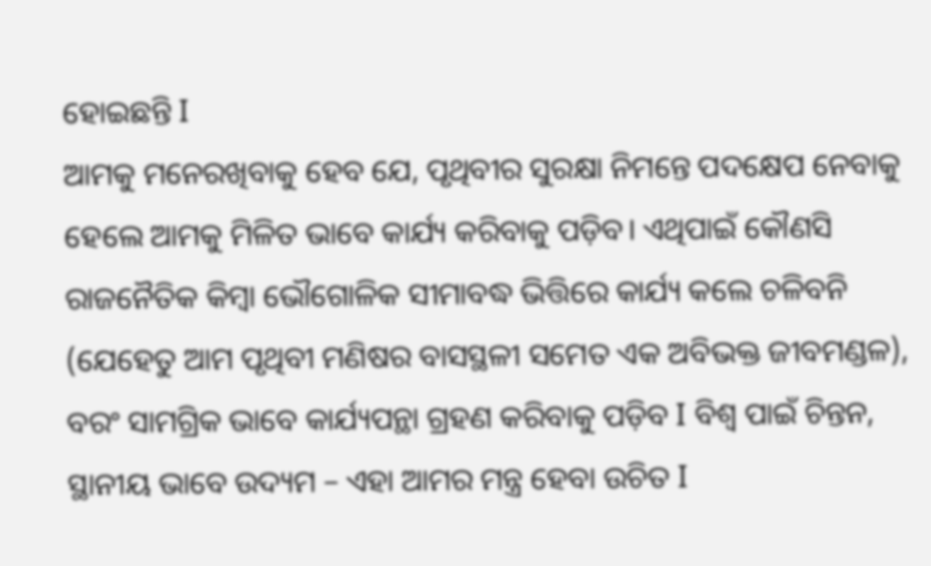ହୋଇଛନ୍ତି I
ଆମକୁ ମନେରଖିବାକୁ ହେବ ଯେ, ପୃଥିବୀର ସୁରକ୍ଷା ନିମନ୍ତେ ପଦକ୍ଷେପ ନେବାକୁ ହେଲେ ଆମକୁ ମିଳିତ ଭାବେ କାର୍ଯ୍ୟ କରିବାକୁ ପଡ଼ିବ। ଏଥିପାଇଁ କୌଣସି ରାଜନୈତିକ କିମ୍ବା ଭୌଗୋଳିକ ସୀମାବଦ୍ଧ ଭିତ୍ତିରେ କାର୍ଯ୍ୟ କଲେ ଚଳିବନି (ଯେହେତୁ ଆମ ପୃଥିବୀ ମଣିଷର ବାସସ୍ଥଳୀ ସମେତ ଏକ ଅବିଭକ୍ତ ଜୀବମଣ୍ଡଳ), ବରଂ ସାମଗ୍ରିକ ଭାବେ କାର୍ଯ୍ୟପନ୍ଥା ଗ୍ରହଣ କରିବାକୁ ପଡ଼ିବ I ବିଶ୍ୱ ପାଇଁ ଚିନ୍ତନ, ସ୍ଥାନୀୟ ଭାବେ ଉଦ୍ୟମ – ଏହା ଆମର ମନ୍ତ୍ର ହେବା ଉଚିତ I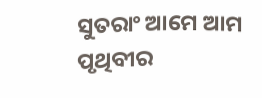ସୁତରାଂ ଆମେ ଆମ ପୃଥିବୀର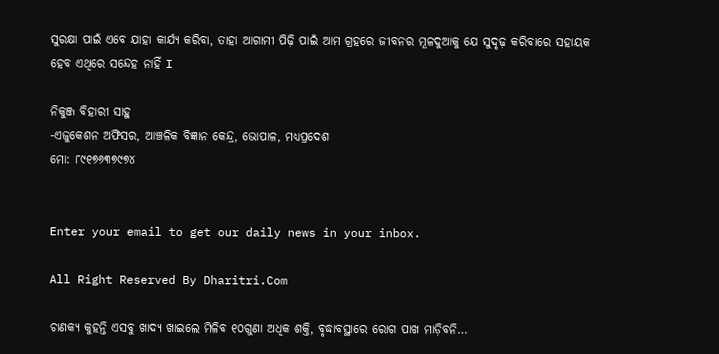ସୁରକ୍ଷା ପାଇଁ ଏବେ ଯାହା କାର୍ଯ୍ୟ କରିବା, ତାହା ଆଗାମୀ ପିଢ଼ି ପାଇଁ ଆମ ଗ୍ରହରେ ଜୀବନର ମୂଳଦୁଆକୁ ଯେ ସୁଦୃଢ଼ କରିବାରେ ସହାୟକ ହେବ ଏଥିରେ ସନ୍ଦେହ ନାହିଁ I

ନିକୁଞ୍ଜ ବିହାରୀ ସାହୁ
-ଏଜୁକେଶନ ଅଫିସର, ଆଞ୍ଚଳିକ ବିଜ୍ଞାନ କେନ୍ଦ୍ର, ଭୋପାଳ, ମଧ୍ୟପ୍ରଦେଶ
ମୋ: ୮୯୧୭୬୩୭୯୭୪


Enter your email to get our daily news in your inbox.

All Right Reserved By Dharitri.Com

ଚାଣକ୍ୟ କୁହନ୍ତି ଏସବୁ ଖାଦ୍ୟ ଖାଇଲେ ମିଳିବ ୧୦ଗୁଣା ଅଧିକ ଶକ୍ତି, ବୃଦ୍ଧାବସ୍ଥାରେ ରୋଗ ପାଖ ମାଡ଼ିବନି…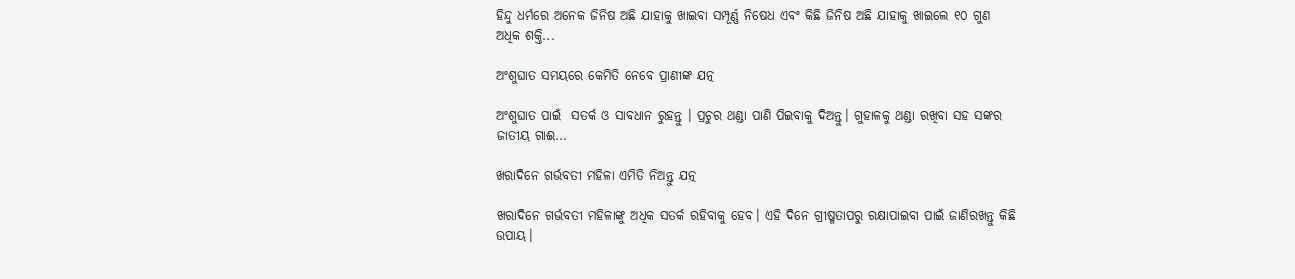ହିନ୍ଦୁ ଧର୍ମରେ ଅନେକ ଜିନିଷ ଅଛି ଯାହାକୁ ଖାଇବା ସମ୍ପୂର୍ଣ୍ଣ ନିଷେଧ ଏବଂ କିଛି ଜିନିଷ ଅଛି ଯାହାକୁ ଖାଇଲେ ୧୦ ଗୁଣ ଅଧିକ ଶକ୍ତି...

ଅଂଶୁଘାତ ସମୟରେ କେମିତି ନେବେ ପ୍ରାଣୀଙ୍କ ଯତ୍ନ

ଅଂଶୁଘାତ ପାଇଁ  ସତର୍କ ଓ ସାବଧାନ ରୁହନ୍ତୁ । ପ୍ରଚୁର ଥଣ୍ଡା ପାଣି ପିଇବାକୁ ଦିଅନ୍ତୁ। ଗୁହାଳକୁ ଥଣ୍ଡା ରଖିବା ସହ ସଙ୍କର ଜାତୀୟ ଗାଈ...

ଖରାଦିନେ ଗର୍ଭବତୀ ମହିଳା ଏମିତି ନିଅନ୍ତୁ ଯତ୍ନ

ଖରାଦିନେ ଗର୍ଭବତୀ ମହିଳାଙ୍କୁ ଅଧିକ ସତର୍କ ରହିବାକୁ ହେବ। ଏହି ଦିନେ ଗ୍ରୀଷ୍ମତାପରୁ ରକ୍ଷାପାଇବା ପାଇଁ ଜାଣିରଖନ୍ତୁ କିଛି ଉପାୟ।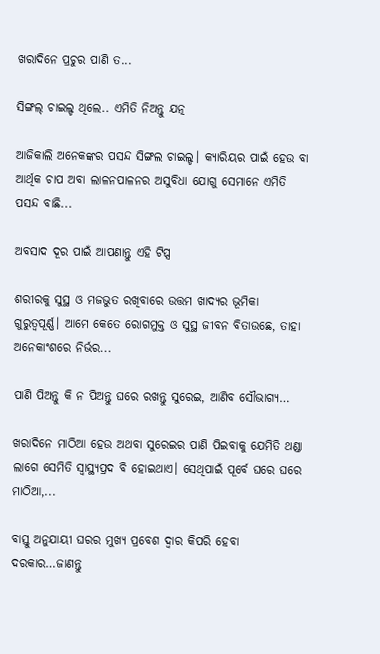ଖରାଦିନେ ପ୍ରଚୁର ପାଣି ତ...

ସିଙ୍ଗଲ୍‌ ଚାଇଲ୍ଡ ଥିଲେ.. ଏମିତି ନିଅନ୍ତୁ ଯତ୍ନ

ଆଜିକାଲି ଅନେକଙ୍କର ପସନ୍ଦ ସିଙ୍ଗଲ ଚାଇଲ୍ଡ। କ୍ୟାରିୟର ପାଇଁ ହେଉ ବା ଆର୍ଥିକ ଚାପ ଅବା ଲାଳନପାଳନର ଅସୁବିଧା ଯୋଗୁ ସେମାନେ ଏମିତି ପସନ୍ଦ ବାଛି...

ଅବସାଦ ଦୂର ପାଇଁ ଆପଣାନ୍ତୁ ଏହି ଟିପ୍ସ

ଶରୀରକୁ ସୁସ୍ଥ ଓ ମଜଭୁତ ରଖିବାରେ ଉତ୍ତମ ଖାଦ୍ୟର ଭୂମିକା ଗୁରୁତ୍ୱପୂର୍ଣ୍ଣ। ଆମେ କେତେ ରୋଗମୁକ୍ତ ଓ ସୁସ୍ଥ ଜୀବନ ବିତାଉଛେ, ତାହା ଅନେକାଂଶରେ ନିର୍ଭର...

ପାଣି ପିଅନ୍ତୁ କି ନ ପିଅନ୍ତୁ ଘରେ ରଖନ୍ତୁ ସୁରେଇ, ଆଣିବ ସୌଭାଗ୍ୟ…

ଖରାଦିନେ ମାଠିଆ ହେଉ ଅଥବା ସୁରେଇର ପାଣି ପିଇବାକୁ ଯେମିତି ଥଣ୍ଡା ଲାଗେ ସେମିତି ସ୍ବାସ୍ଥ୍ୟପ୍ରଦ ବି ହୋଇଥାଏ। ସେଥିପାଇଁ ପୂର୍ବେ ଘରେ ଘରେ ମାଠିଆ,...

ବାସ୍ତୁ ଅନୁଯାୟୀ ଘରର ମୁଖ୍ୟ ପ୍ରବେଶ ଦ୍ୱାର କିପରି ହେବା ଦରକାର…ଜାଣନ୍ତୁ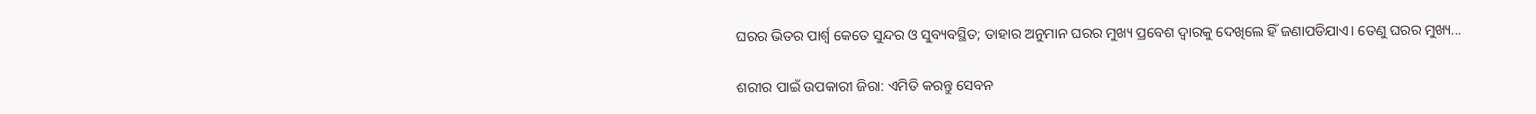ଘରର ଭିତର ପାର୍ଶ୍ୱ କେତେ ସୁନ୍ଦର ଓ ସୁବ୍ୟବସ୍ଥିତ; ତାହାର ଅନୁମାନ ଘରର ମୁଖ୍ୟ ପ୍ରବେଶ ଦ୍ୱାରକୁ ଦେଖିଲେ ହିଁ ଜଣାପଡିଯାଏ। ତେଣୁ ଘରର ମୁଖ୍ୟ...

ଶରୀର ପାଇଁ ଉପକାରୀ ଜିରା: ଏମିତି କରନ୍ତୁ ସେବନ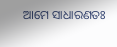ଆମେ ସାଧାରଣତଃ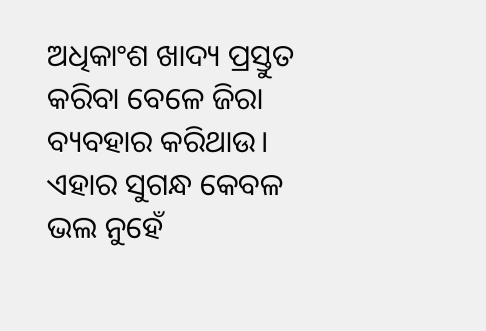ଅଧିକାଂଶ ଖାଦ୍ୟ ପ୍ରସ୍ତୁତ କରିବା ବେଳେ ଜିରା ବ୍ୟବହାର କରିଥାଉ। ଏହାର ସୁଗନ୍ଧ କେବଳ ଭଲ ନୁହେଁ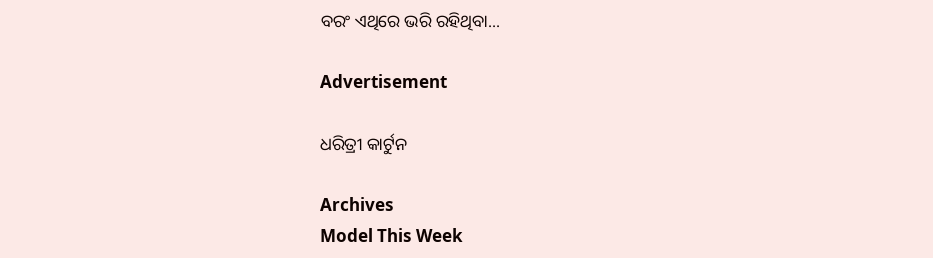ବରଂ ଏଥିରେ ଭରି ରହିଥିବା...

Advertisement

ଧରିତ୍ରୀ କାର୍ଟୁନ

Archives
Model This Week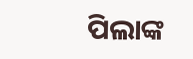ପିଲାଙ୍କ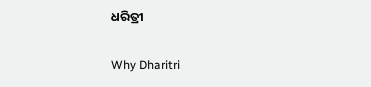ଧରିତ୍ରୀ

Why Dharitri